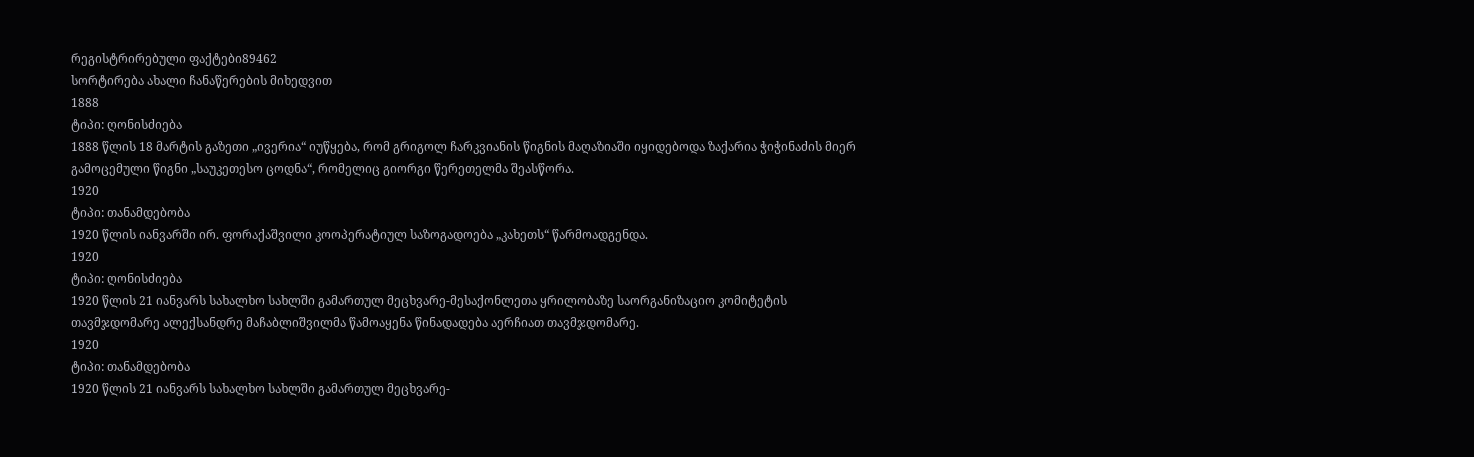რეგისტრირებული ფაქტები89462
სორტირება ახალი ჩანაწერების მიხედვით
1888
ტიპი: ღონისძიება
1888 წლის 18 მარტის გაზეთი „ივერია“ იუწყება, რომ გრიგოლ ჩარკვიანის წიგნის მაღაზიაში იყიდებოდა ზაქარია ჭიჭინაძის მიერ გამოცემული წიგნი „საუკეთესო ცოდნა“, რომელიც გიორგი წერეთელმა შეასწორა.
1920
ტიპი: თანამდებობა
1920 წლის იანვარში ირ. ფორაქაშვილი კოოპერატიულ საზოგადოება „კახეთს“ წარმოადგენდა.
1920
ტიპი: ღონისძიება
1920 წლის 21 იანვარს სახალხო სახლში გამართულ მეცხვარე-მესაქონლეთა ყრილობაზე საორგანიზაციო კომიტეტის თავმჯდომარე ალექსანდრე მაჩაბლიშვილმა წამოაყენა წინადადება აერჩიათ თავმჯდომარე.
1920
ტიპი: თანამდებობა
1920 წლის 21 იანვარს სახალხო სახლში გამართულ მეცხვარე-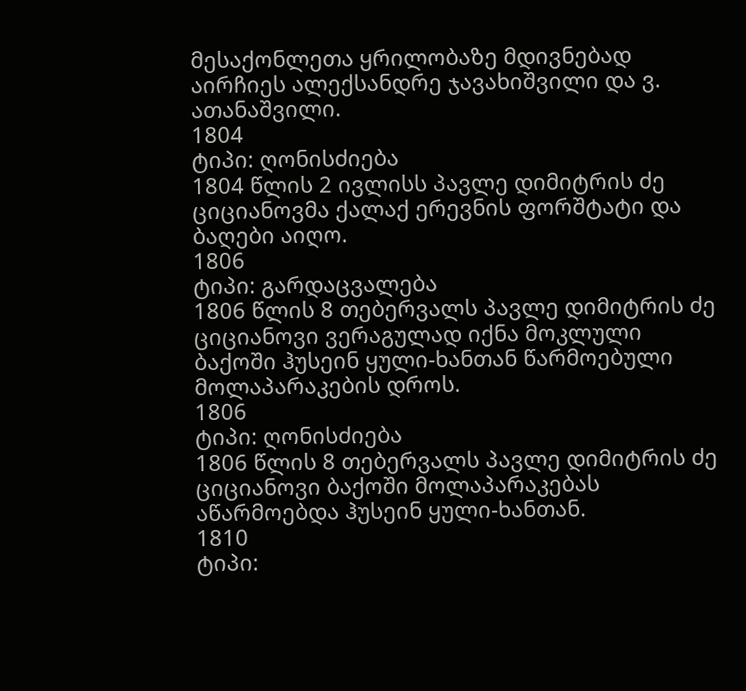მესაქონლეთა ყრილობაზე მდივნებად აირჩიეს ალექსანდრე ჯავახიშვილი და ვ. ათანაშვილი.
1804
ტიპი: ღონისძიება
1804 წლის 2 ივლისს პავლე დიმიტრის ძე ციციანოვმა ქალაქ ერევნის ფორშტატი და ბაღები აიღო.
1806
ტიპი: გარდაცვალება
1806 წლის 8 თებერვალს პავლე დიმიტრის ძე ციციანოვი ვერაგულად იქნა მოკლული ბაქოში ჰუსეინ ყული-ხანთან წარმოებული მოლაპარაკების დროს.
1806
ტიპი: ღონისძიება
1806 წლის 8 თებერვალს პავლე დიმიტრის ძე ციციანოვი ბაქოში მოლაპარაკებას აწარმოებდა ჰუსეინ ყული-ხანთან.
1810
ტიპი: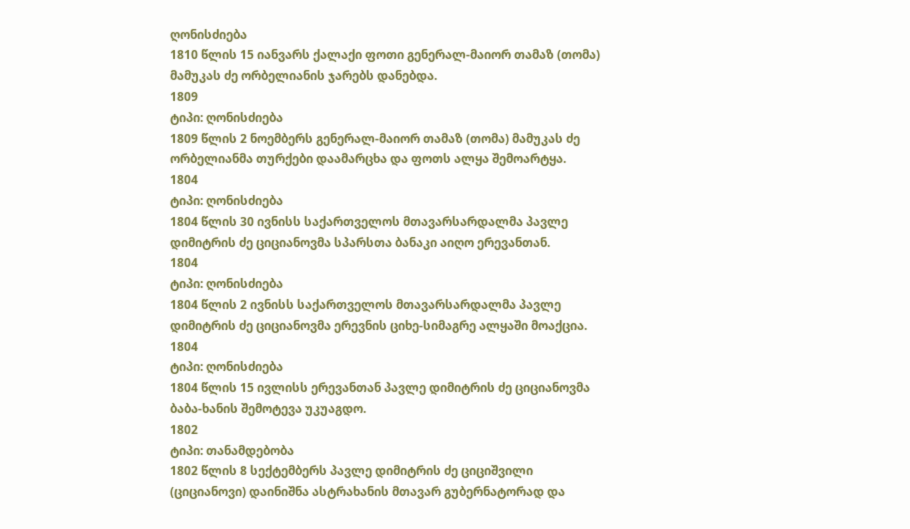ღონისძიება
1810 წლის 15 იანვარს ქალაქი ფოთი გენერალ-მაიორ თამაზ (თომა) მამუკას ძე ორბელიანის ჯარებს დანებდა.
1809
ტიპი: ღონისძიება
1809 წლის 2 ნოემბერს გენერალ-მაიორ თამაზ (თომა) მამუკას ძე ორბელიანმა თურქები დაამარცხა და ფოთს ალყა შემოარტყა.
1804
ტიპი: ღონისძიება
1804 წლის 30 ივნისს საქართველოს მთავარსარდალმა პავლე დიმიტრის ძე ციციანოვმა სპარსთა ბანაკი აიღო ერევანთან.
1804
ტიპი: ღონისძიება
1804 წლის 2 ივნისს საქართველოს მთავარსარდალმა პავლე დიმიტრის ძე ციციანოვმა ერევნის ციხე-სიმაგრე ალყაში მოაქცია.
1804
ტიპი: ღონისძიება
1804 წლის 15 ივლისს ერევანთან პავლე დიმიტრის ძე ციციანოვმა ბაბა-ხანის შემოტევა უკუაგდო.
1802
ტიპი: თანამდებობა
1802 წლის 8 სექტემბერს პავლე დიმიტრის ძე ციციშვილი (ციციანოვი) დაინიშნა ასტრახანის მთავარ გუბერნატორად და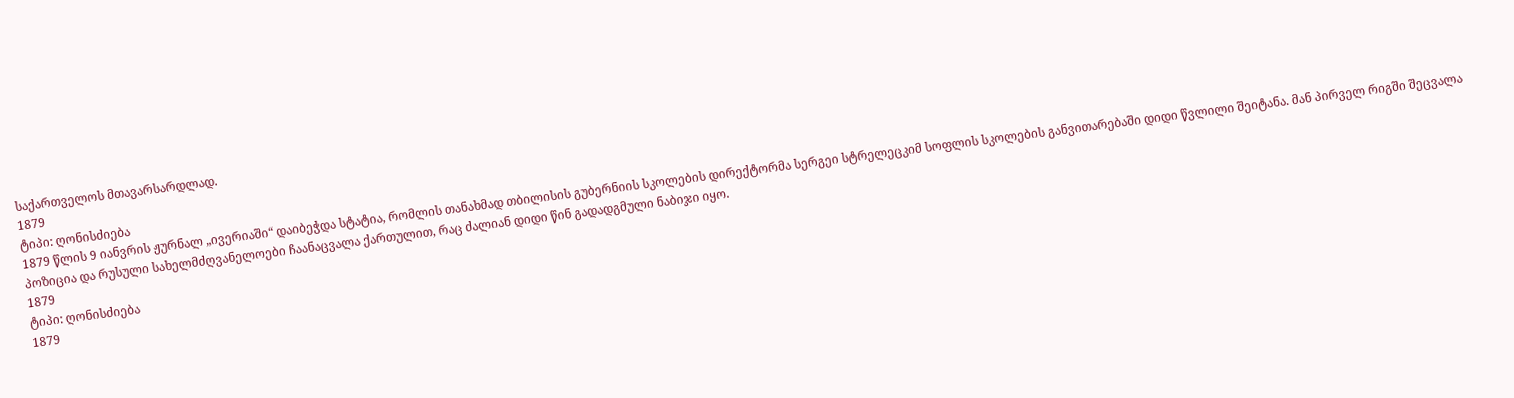საქართველოს მთავარსარდლად.
1879
ტიპი: ღონისძიება
1879 წლის 9 იანვრის ჟურნალ „ივერიაში“ დაიბეჭდა სტატია, რომლის თანახმად თბილისის გუბერნიის სკოლების დირექტორმა სერგეი სტრელეცკიმ სოფლის სკოლების განვითარებაში დიდი წვლილი შეიტანა. მან პირველ რიგში შეცვალა პოზიცია და რუსული სახელმძღვანელოები ჩაანაცვალა ქართულით, რაც ძალიან დიდი წინ გადადგმული ნაბიჯი იყო.
1879
ტიპი: ღონისძიება
1879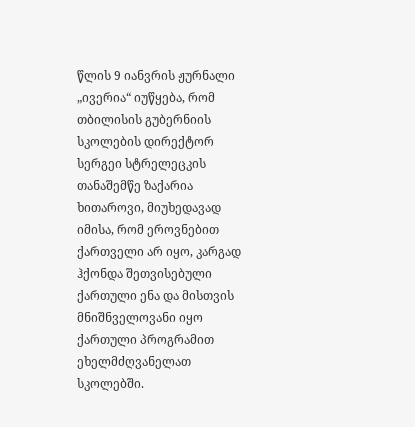წლის 9 იანვრის ჟურნალი „ივერია“ იუწყება, რომ თბილისის გუბერნიის სკოლების დირექტორ სერგეი სტრელეცკის თანაშემწე ზაქარია ხითაროვი, მიუხედავად იმისა, რომ ეროვნებით ქართველი არ იყო, კარგად ჰქონდა შეთვისებული ქართული ენა და მისთვის მნიშნველოვანი იყო ქართული პროგრამით ეხელმძღვანელათ სკოლებში.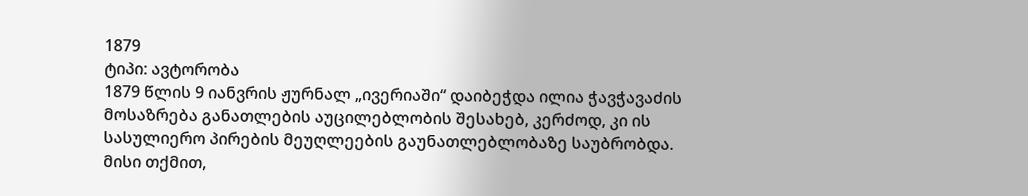1879
ტიპი: ავტორობა
1879 წლის 9 იანვრის ჟურნალ „ივერიაში“ დაიბეჭდა ილია ჭავჭავაძის მოსაზრება განათლების აუცილებლობის შესახებ, კერძოდ, კი ის სასულიერო პირების მეუღლეების გაუნათლებლობაზე საუბრობდა. მისი თქმით,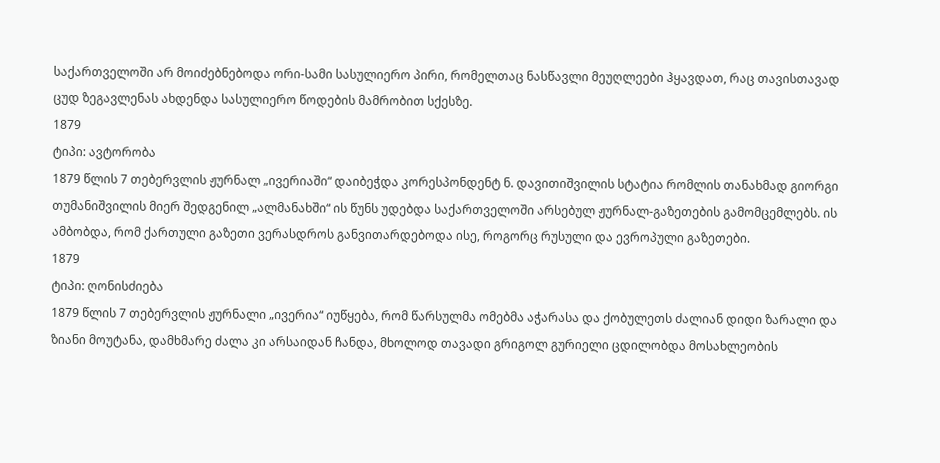საქართველოში არ მოიძებნებოდა ორი-სამი სასულიერო პირი, რომელთაც ნასწავლი მეუღლეები ჰყავდათ, რაც თავისთავად ცუდ ზეგავლენას ახდენდა სასულიერო წოდების მამრობით სქესზე.
1879
ტიპი: ავტორობა
1879 წლის 7 თებერვლის ჟურნალ „ივერიაში“ დაიბეჭდა კორესპონდენტ ნ. დავითიშვილის სტატია რომლის თანახმად გიორგი თუმანიშვილის მიერ შედგენილ „ალმანახში“ ის წუნს უდებდა საქართველოში არსებულ ჟურნალ-გაზეთების გამომცემლებს. ის ამბობდა, რომ ქართული გაზეთი ვერასდროს განვითარდებოდა ისე, როგორც რუსული და ევროპული გაზეთები.
1879
ტიპი: ღონისძიება
1879 წლის 7 თებერვლის ჟურნალი „ივერია“ იუწყება, რომ წარსულმა ომებმა აჭარასა და ქობულეთს ძალიან დიდი ზარალი და ზიანი მოუტანა, დამხმარე ძალა კი არსაიდან ჩანდა, მხოლოდ თავადი გრიგოლ გურიელი ცდილობდა მოსახლეობის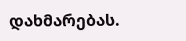დახმარებას.